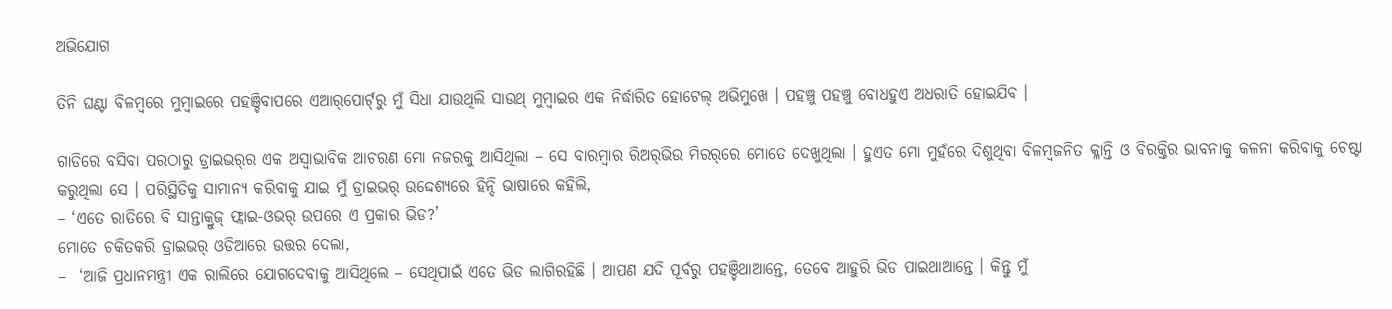ଅଭିଯୋଗ

ତିନି ଘଣ୍ଟା ବିଳମ୍ବରେ ମୁମ୍ବାଇରେ ପହଞ୍ଚିବାପରେ ଏଆର୍‌ପୋର୍ଟ୍‌ରୁ ମୁଁ ସିଧା ଯାଉଥିଲି ସାଉଥ୍ ମୁମ୍ବାଇର ଏକ ନିର୍ଦ୍ଧାରିତ ହୋଟେଲ୍ ଅଭିମୁଖେ । ପହଞ୍ଚୁ ପହଞ୍ଚୁ ବୋଧହୁଏ ଅଧରାତି ହୋଇଯିବ ।

ଗାଡିରେ ବସିବା ପରଠାରୁ ଡ୍ରାଇଭର୍‌ର ଏକ ଅସ୍ଵାଭାବିକ ଆଚରଣ ମୋ ନଜରକୁ ଆସିଥିଲା – ସେ ବାରମ୍ବାର ରିଅର୍‌ଭିଉ ମିରର୍‌ରେ ମୋତେ ଦେଖୁଥିଲା । ହୁଏତ ମୋ ମୁହଁରେ ଦିଶୁଥିବା ବିଳମ୍ବଜନିତ କ୍ଳାନ୍ତି ଓ ବିରକ୍ତିର ଭାବନାକୁ କଳନା କରିବାକୁ ଚେଷ୍ଟା କରୁଥିଲା ସେ । ପରିସ୍ଥିତିକୁ ସାମାନ୍ୟ କରିବାକୁ ଯାଇ ମୁଁ ଡ୍ରାଇଭର୍ ଉଦ୍ଦେଶ୍ୟରେ ହିନ୍ଦି ଭାଷାରେ କହିଲି,
– ‘ଏତେ ରାତିରେ ବି ସାନ୍ତାକ୍ରୁଜ୍ ଫ୍ଲାଇ-ଓଭର୍ ଉପରେ ଏ ପ୍ରକାର ଭିଡ?’
ମୋତେ ଚକିତକରି ଡ୍ରାଇଭର୍ ଓଡିଆରେ ଉତ୍ତର ଦେଲା,
–  ‘ଆଜି ପ୍ରଧାନମନ୍ତ୍ରୀ ଏକ ରାଲିରେ ଯୋଗଦେବାକୁ ଆସିଥିଲେ – ସେଥିପାଇଁ ଏତେ ଭିଡ ଲାଗିରହିଛି । ଆପଣ ଯଦି ପୂର୍ବରୁ ପହଞ୍ଚିଥାଆନ୍ତେ, ତେବେ ଆହୁରି ଭିଡ ପାଇଥାଆନ୍ତେ । କିନ୍ତୁ ମୁଁ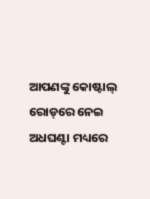ଆପଣଙ୍କୁ କୋଷ୍ଟାଲ୍ ରୋଡ୍‌ରେ ନେଇ ଅଧଘଣ୍ଟା ମଧ୍ୟରେ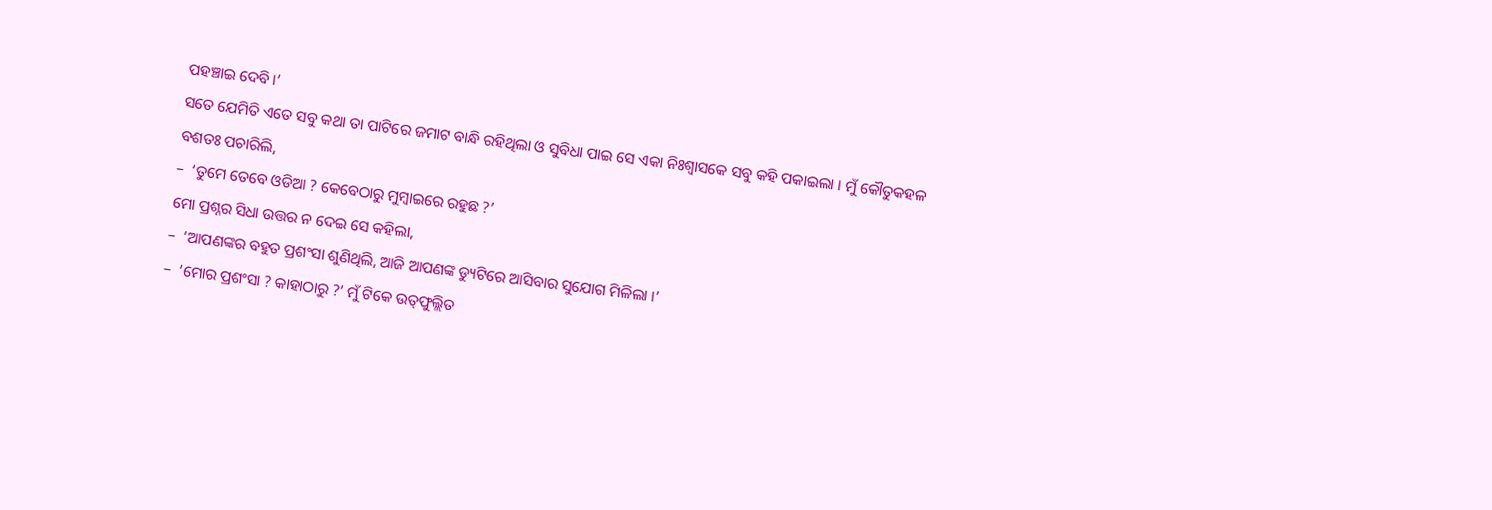ପହଞ୍ଚାଇ ଦେବି ।’
ସତେ ଯେମିତି ଏତେ ସବୁ କଥା ତା ପାଟିରେ ଜମାଟ ବାନ୍ଧି ରହିଥିଲା ଓ ସୁବିଧା ପାଇ ସେ ଏକା ନିଃଶ୍ଵାସକେ ସବୁ କହି ପକାଇଲା । ମୁଁ କୌତୁକହଳ ବଶତଃ ପଚାରିଲି,
–  ‘ତୁମେ ତେବେ ଓଡିଆ ? କେବେଠାରୁ ମୁମ୍ବାଇରେ ରହୁଛ ?’
ମୋ ପ୍ରଶ୍ନର ସିଧା ଉତ୍ତର ନ ଦେଇ ସେ କହିଲା,
–  ‘ଆପଣଙ୍କର ବହୁତ ପ୍ରଶଂସା ଶୁଣିଥିଲି, ଆଜି ଆପଣଙ୍କ ଡ୍ୟୁଟିରେ ଆସିବାର ସୁଯୋଗ ମିଳିଲା ।’
–  ‘ମୋର ପ୍ରଶଂସା ? କାହାଠାରୁ ?’ ମୁଁ ଟିକେ ଉତ୍‌ଫୁଲ୍ଲିତ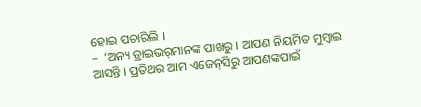ହୋଇ ପଚାରିଲି ।
–  ‘ଅନ୍ୟ ଡ୍ରାଇଭର୍‌ମାନଙ୍କ ପାଖରୁ । ଆପଣ ନିୟମିତ ମୁମ୍ବାଇ ଆସନ୍ତି । ପ୍ରତିଥର ଆମ ଏଜେନ୍‌ସିରୁ ଆପଣଙ୍କପାଇଁ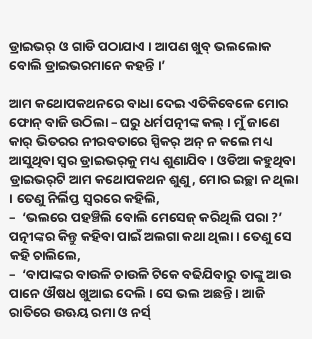ଡ୍ରାଇଭର୍ ଓ ଗାଡି ପଠାଯାଏ । ଆପଣ ଖୁବ୍ ଭଲଲୋକ ବୋଲି ଡ୍ରାଇଭରମାନେ କହନ୍ତି ।’

ଆମ କଥୋପକଥନରେ ବାଧା ଦେଇ ଏତିକିବେଳେ ମୋର ଫୋନ୍ ବାଜି ଉଠିଲା – ଘରୁ ଧର୍ମପତ୍ନୀଙ୍କ କଲ୍ । ମୁଁ ଜାଣେ କାର୍ ଭିତରର ନୀରବତାରେ ସ୍ପିକର୍ ଅନ୍ ନ କଲେ ମଧ୍ୟ ଆସୁଥିବା ସ୍ଵର ଡ୍ରାଇଭର୍‌କୁ ମଧ୍ୟ ଶୁଣାଯିବ । ଓଡିଆ କହୁଥିବା ଡ୍ରାଇଭର୍‌ଟି ଆମ କଥୋପକଥନ ଶୁଣୁ, ମୋର ଇଚ୍ଛା ନ ଥିଲା । ତେଣୁ ନିର୍ଲିପ୍ତ ସ୍ଵରରେ କହିଲି,
–  ‘ଭଲରେ ପହଞ୍ଚିଲି ବୋଲି ମେସେଜ୍ କରିଥିଲି ପରା ?’
ପତ୍ନୀଙ୍କର କିନ୍ତୁ କହିବା ପାଇଁ ଅଲଗା କଥା ଥିଲା । ତେଣୁ ସେ କହି ଚାଲିଲେ,
–  ‘ବାପାଙ୍କର ବାଉଳି ଚାଉଳି ଟିକେ ବଢିଯିବାରୁ ତାଙ୍କୁ ଆଉ ପାନେ ଔଷଧ ଖୁଆଇ ଦେଲି । ସେ ଭଲ ଅଛନ୍ତି । ଆଜି ରାତିରେ ଉଊୟ ରମା ଓ ନର୍ସ୍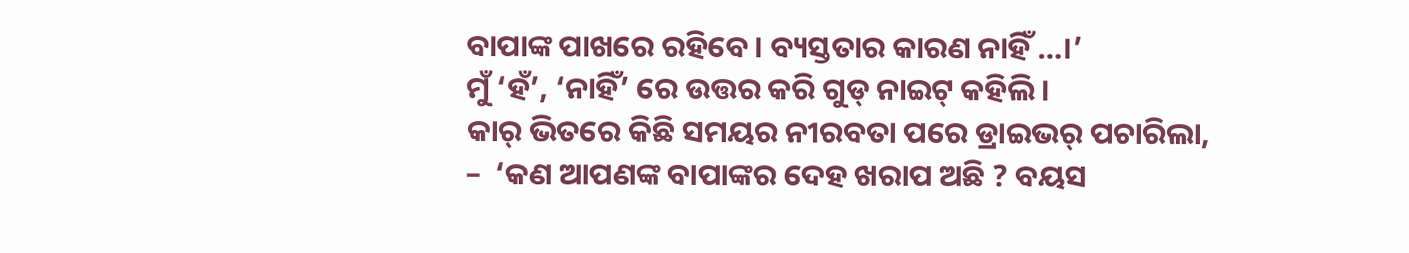ବାପାଙ୍କ ପାଖରେ ରହିବେ । ବ୍ୟସ୍ତତାର କାରଣ ନାହିଁ …।’
ମୁଁ ‘ହଁ’, ‘ନାହିଁ’ ରେ ଉତ୍ତର କରି ଗୁଡ୍ ନାଇଟ୍ କହିଲି ।
କାର୍ ଭିତରେ କିଛି ସମୟର ନୀରବତା ପରେ ଡ୍ରାଇଭର୍ ପଚାରିଲା,
–  ‘କଣ ଆପଣଙ୍କ ବାପାଙ୍କର ଦେହ ଖରାପ ଅଛି ? ବୟସ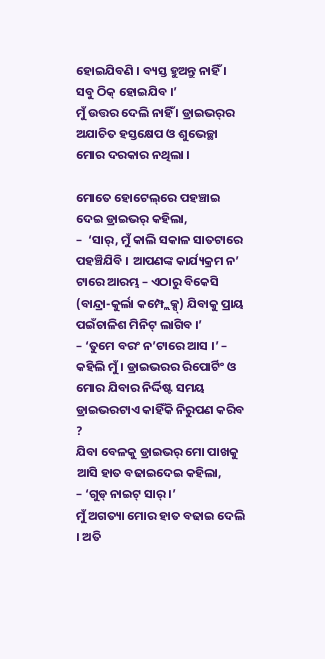ହୋଇଯିବଣି । ବ୍ୟସ୍ତ ହୁଅନ୍ତୁ ନାହିଁ । ସବୁ ଠିକ୍ ହୋଇଯିବ ।’
ମୁଁ ଉତ୍ତର ଦେଲି ନାହିଁ । ଡ୍ରାଇଭର୍‌ର ଅଯାଚିତ ହସ୍ତକ୍ଷେପ ଓ ଶୁଭେଚ୍ଛା ମୋର ଦରକାର ନଥିଲା ।

ମୋତେ ହୋଟେଲ୍‌ରେ ପହଞ୍ଚାଇ ଦେଇ ଡ୍ରାଇଭର୍ କହିଲା,
–  ‘ସାର୍, ମୁଁ କାଲି ସକାଳ ସାତଟାରେ ପହଞ୍ଚିଯିବି । ଆପଣଙ୍କ କାର୍ଯ୍ୟକ୍ରମ ନ’ ଟାରେ ଆରମ୍ଭ – ଏଠାରୁ ବିକେସି (ବାନ୍ଦ୍ରା-କୁର୍ଲା କମ୍ପ୍ଲେକ୍ସ୍) ଯିବାକୁ ପ୍ରାୟ ପଇଁଚାଳିଶ ମିନିଟ୍ ଲାଗିବ ।’
– ‘ତୁମେ ବରଂ ନ’ଟାରେ ଆସ ।’ – କହିଲି ମୁଁ । ଡ୍ରାଇଭରର ରିପୋର୍ଟିଂ ଓ ମୋର ଯିବାର ନିର୍ଦ୍ଦିଷ୍ଟ ସମୟ ଡ୍ରାଇଭରଟାଏ କାହିଁକି ନିରୁପଣ କରିବ ?
ଯିବା ବେଳକୁ ଡ୍ରାଇଭର୍ ମୋ ପାଖକୁ ଆସି ହାତ ବଢାଇଦେଇ କହିଲା,
– ‘ଗୁଡ୍ ନାଇଟ୍ ସାର୍ ।’
ମୁଁ ଅଗତ୍ୟା ମୋର ହାତ ବଢାଇ ଦେଲି । ଅତି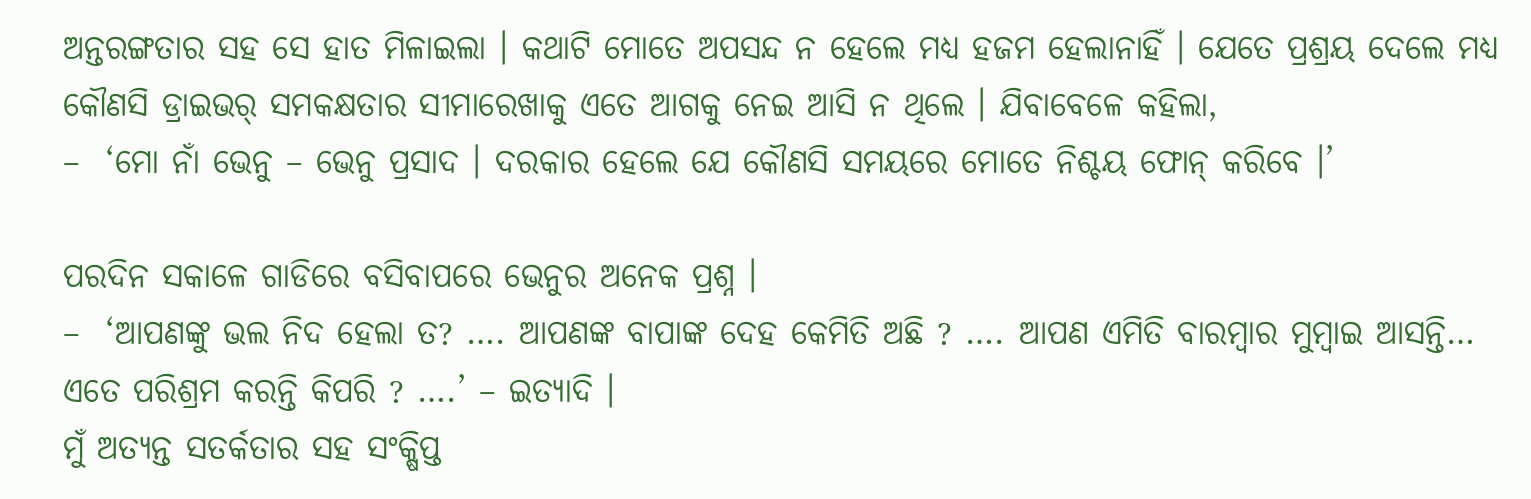ଅନ୍ତରଙ୍ଗତାର ସହ ସେ ହାତ ମିଳାଇଲା । କଥାଟି ମୋତେ ଅପସନ୍ଦ ନ ହେଲେ ମଧ୍ୟ ହଜମ ହେଲାନାହିଁ । ଯେତେ ପ୍ରଶ୍ରୟ ଦେଲେ ମଧ୍ୟ କୌଣସି ଡ୍ରାଇଭର୍ ସମକକ୍ଷତାର ସୀମାରେଖାକୁ ଏତେ ଆଗକୁ ନେଇ ଆସି ନ ଥିଲେ । ଯିବାବେଳେ କହିଲା,
–  ‘ମୋ ନାଁ ଭେନୁ – ଭେନୁ ପ୍ରସାଦ । ଦରକାର ହେଲେ ଯେ କୌଣସି ସମୟରେ ମୋତେ ନିଶ୍ଚୟ ଫୋନ୍ କରିବେ ।’

ପରଦିନ ସକାଳେ ଗାଡିରେ ବସିବାପରେ ଭେନୁର ଅନେକ ପ୍ରଶ୍ନ ।
–  ‘ଆପଣଙ୍କୁ ଭଲ ନିଦ ହେଲା ତ? …. ଆପଣଙ୍କ ବାପାଙ୍କ ଦେହ କେମିତି ଅଛି ? …. ଆପଣ ଏମିତି ବାରମ୍ବାର ମୁମ୍ବାଇ ଆସନ୍ତି… ଏତେ ପରିଶ୍ରମ କରନ୍ତି କିପରି ? ….’ – ଇତ୍ୟାଦି ।
ମୁଁ ଅତ୍ୟନ୍ତ ସତର୍କତାର ସହ ସଂକ୍ଷିପ୍ତ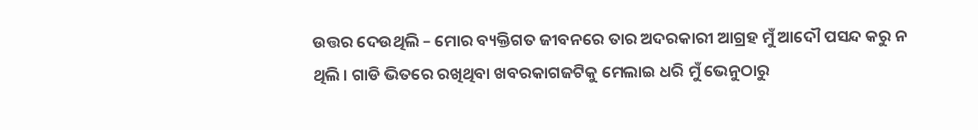ଉତ୍ତର ଦେଉଥିଲି – ମୋର ବ୍ୟକ୍ତିଗତ ଜୀବନରେ ତାର ଅଦରକାରୀ ଆଗ୍ରହ ମୁଁ ଆଦୌ ପସନ୍ଦ କରୁ ନ ଥିଲି । ଗାଡି ଭିତରେ ରଖିଥିବା ଖବରକାଗଜଟିକୁ ମେଲାଇ ଧରି ମୁଁ ଭେନୁଠାରୁ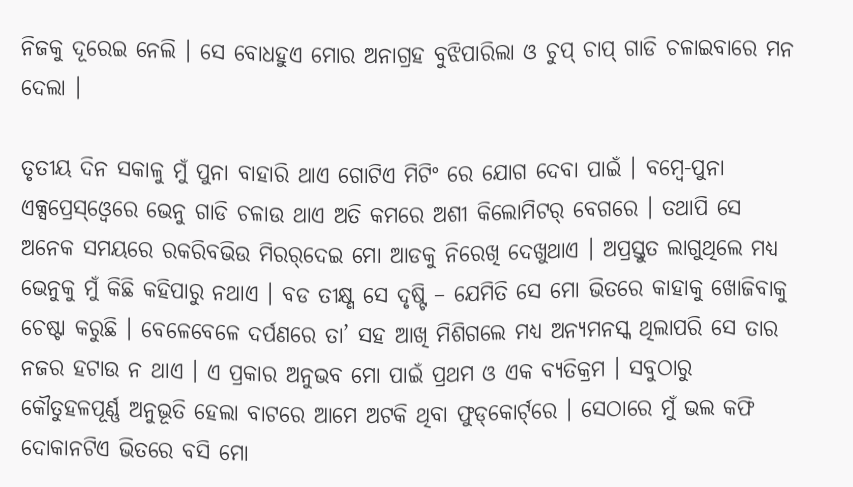ନିଜକୁ ଦୂରେଇ ନେଲି । ସେ ବୋଧହୁଏ ମୋର ଅନାଗ୍ରହ ବୁଝିପାରିଲା ଓ ଚୁପ୍ ଚାପ୍ ଗାଡି ଚଳାଇବାରେ ମନ ଦେଲା ।

ତୃତୀୟ ଦିନ ସକାଳୁ ମୁଁ ପୁନା ବାହାରି ଥାଏ ଗୋଟିଏ ମିଟିଂ ରେ ଯୋଗ ଦେବା ପାଇଁ । ବମ୍ବେ-ପୁନା ଏକ୍ସପ୍ରେସ୍ଓ୍ଵେରେ ଭେନୁ ଗାଡି ଚଳାଉ ଥାଏ ଅତି କମରେ ଅଶୀ କିଲୋମିଟର୍ ବେଗରେ । ତଥାପି ସେ ଅନେକ ସମୟରେ ରକରିବ‌ଭିଉ ମିରର୍‌ଦେଇ ମୋ ଆଡକୁ ନିରେଖି ଦେଖୁଥାଏ । ଅପ୍ରସ୍ତୁତ ଲାଗୁଥିଲେ ମଧ୍ୟ ଭେନୁକୁ ମୁଁ କିଛି କହିପାରୁ ନଥାଏ । ବଡ ତୀକ୍ଷ୍ଣ ସେ ଦୃଷ୍ଟି – ଯେମିତି ସେ ମୋ ଭିତରେ କାହାକୁ ଖୋଜିବାକୁ ଚେଷ୍ଟା କରୁଛି । ବେଳେବେଳେ ଦର୍ପଣରେ ତା’ ସହ ଆଖି ମିଶିଗଲେ ମଧ୍ୟ ଅନ୍ୟମନସ୍କ ଥିଲାପରି ସେ ତାର ନଜର ହଟାଉ ନ ଥାଏ । ଏ ପ୍ରକାର ଅନୁଭବ ମୋ ପାଇଁ ପ୍ରଥମ ଓ ଏକ ବ୍ୟତିକ୍ରମ । ସବୁଠାରୁ କୌତୁହଳପୂର୍ଣ୍ଣ ଅନୁଭୂତି ହେଲା ବାଟରେ ଆମେ ଅଟକି ଥିବା ଫୁଡ୍‌କୋର୍ଟ୍‌ରେ । ସେଠାରେ ମୁଁ ଭଲ କଫି ଦୋକାନଟିଏ ଭିତରେ ବସି ମୋ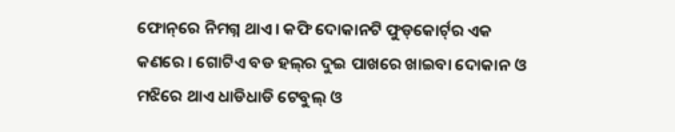ଫୋନ୍‌ରେ ନିମଗ୍ନ ଥାଏ । କଫି ଦୋକାନଟି ଫୁଡ୍‌କୋର୍ଟ୍‌ର ଏକ କଣରେ । ଗୋଟିଏ ବଡ ହଲ୍‌ର ଦୁଇ ପାଖରେ ଖାଇବା ଦୋକାନ ଓ ମଝିରେ ଥାଏ ଧାଡିଧାଡି ଟେବୁଲ୍ ଓ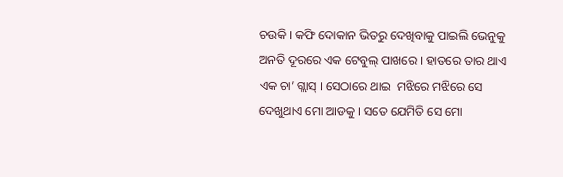ଚଉକି । କଫି ଦୋକାନ ଭିତରୁ ଦେଖିବାକୁ ପାଇଲି ଭେନୁକୁ ଅନତି ଦୂରରେ ଏକ ଟେବୁଲ୍ ପାଖରେ । ହାତରେ ତାର ଥାଏ ଏକ ଚା’ ଗ୍ଲାସ୍ । ସେଠାରେ ଥାଇ  ମଝିରେ ମଝିରେ ସେ ଦେଖୁଥାଏ ମୋ ଆଡକୁ । ସତେ ଯେମିତି ସେ ମୋ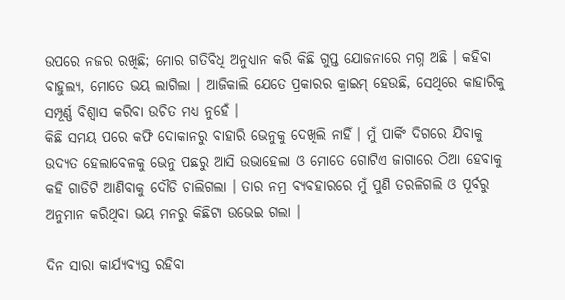ଉପରେ ନଜର ରଖିଛି; ମୋର ଗତିବିଧି ଅନୁଧ୍ୟାନ କରି କିଛି ଗୁପ୍ତ ଯୋଜନାରେ ମଗ୍ନ ଅଛି । କହିବା ବାହୁଲ୍ୟ, ମୋତେ ଭୟ ଲାଗିଲା । ଆଜିକାଲି ଯେତେ ପ୍ରକାରର କ୍ରାଇମ୍ ହେଉଛି, ସେଥିରେ କାହାରିକୁ ସମ୍ପୂର୍ଣ୍ଣ ବିଶ୍ଵାସ କରିବା ଉଚିତ ମଧ୍ୟ ନୁହେଁ ।
କିଛି ସମୟ ପରେ କଫି ଦୋକାନରୁ ବାହାରି ଭେନୁକୁ ଦେଖିଲି ନାହିଁ । ମୁଁ ପାର୍କିଂ ଦିଗରେ ଯିବାକୁ ଉଦ୍ୟତ ହେଲାବେଳକୁ ଭେନୁ ପଛରୁ ଆସି ଉଭାହେଲା ଓ ମୋତେ ଗୋଟିଏ ଜାଗାରେ ଠିଆ ହେବାକୁ କହି ଗାଡିଟି ଆଣିବାକୁ ଦୌଡି ଚାଲିଗଲା । ତାର ନମ୍ର ବ୍ୟବହାରରେ ମୁଁ ପୁଣି ତରଳିଗଲି ଓ ପୂର୍ବରୁ ଅନୁମାନ କରିଥିବା ଭୟ ମନରୁ କିଛିଟା ଉଭେଇ ଗଲା ।

ଦିନ ସାରା କାର୍ଯ୍ୟବ୍ୟସ୍ତ ରହିବା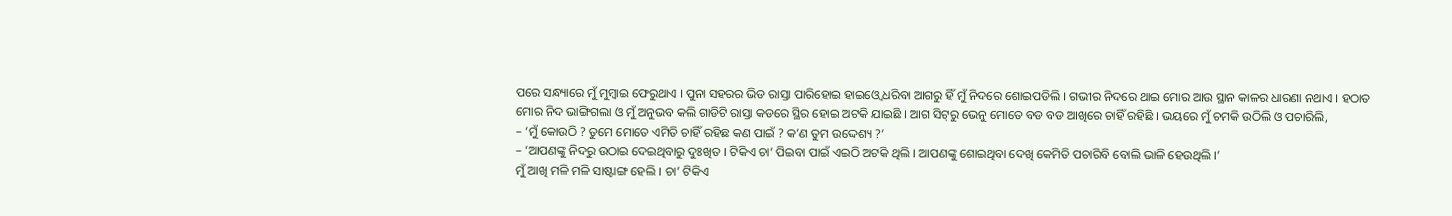ପରେ ସନ୍ଧ୍ୟାରେ ମୁଁ ମୁମ୍ବାଇ ଫେରୁଥାଏ । ପୁନା ସହରର ଭିଡ ରାସ୍ତା ପାରିହୋଇ ହାଇଓ୍ଵେ ଧରିବା ଆଗରୁ ହିଁ ମୁଁ ନିଦରେ ଶୋଇପଡିଲି । ଗଭୀର ନିଦରେ ଥାଇ ମୋର ଆଉ ସ୍ଥାନ କାଳର ଧାରଣା ନଥାଏ । ହଠାତ ମୋର ନିଦ ଭାଙ୍ଗିଗଲା ଓ ମୁଁ ଅନୁଭବ କଲି ଗାଡିଟି ରାସ୍ତା କଡରେ ସ୍ଥିର ହୋଇ ଅଟକି ଯାଇଛି । ଆଗ ସିଟ୍‌ରୁ ଭେନୁ ମୋତେ ବଡ ବଡ ଆଖିରେ ଚାହିଁ ରହିଛି । ଭୟରେ ମୁଁ ଚମକି ଉଠିଲି ଓ ପଚାରିଲି,
– ‘ମୁଁ କୋଉଠି ? ତୁମେ ମୋତେ ଏମିତି ଚାହିଁ ରହିଛ କଣ ପାଇଁ ? କ’ଣ ତୁମ ଉଦ୍ଦେଶ୍ୟ ?’
– ‘ଆପଣଙ୍କୁ ନିଦରୁ ଉଠାଇ ଦେଇଥିବାରୁ ଦୁଃଖିତ । ଟିକିଏ ଚା’ ପିଇବା ପାଇଁ ଏଇଠି ଅଟକି ଥିଲି । ଆପଣଙ୍କୁ ଶୋଇଥିବା ଦେଖି କେମିତି ପଚାରିବି ବୋଲି ଭାଳି ହେଉଥିଲି ।’
ମୁଁ ଆଖି ମଳି ମଳି ସାଷ୍ଟାଙ୍ଗ ହେଲି । ଚା’ ଟିକିଏ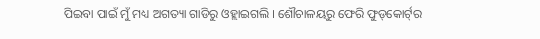ପିଇବା ପାଇଁ ମୁଁ ମଧ୍ୟ ଅଗତ୍ୟା ଗାଡିରୁ ଓହ୍ଲାଇଗଲି । ଶୌଚାଳୟରୁ ଫେରି ଫୁଡ୍‌କୋର୍ଟ୍‌ର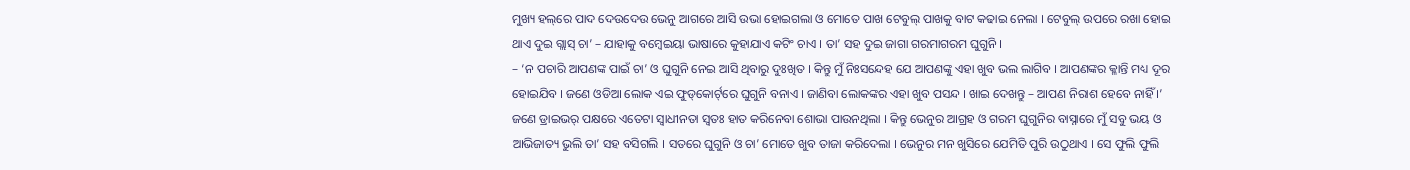ମୁଖ୍ୟ ହଲ୍‌ରେ ପାଦ ଦେଉଦେଉ ଭେନୁ ଆଗରେ ଆସି ଉଭା ହୋଇଗଲା ଓ ମୋତେ ପାଖ ଟେବୁଲ୍ ପାଖକୁ ବାଟ କଢାଇ ନେଲା । ଟେବୁଲ୍ ଉପରେ ରଖା ହୋଇ ଥାଏ ଦୁଇ ଗ୍ଲାସ୍ ଚା’ – ଯାହାକୁ ବମ୍ବେଇୟା ଭାଷାରେ କୁହାଯାଏ କଟିଂ ଚାଏ । ତା’ ସହ ଦୁଇ ଜାଗା ଗରମାଗରମ ଘୁଗୁନି ।
– ‘ନ ପଚାରି ଆପଣଙ୍କ ପାଇଁ ଚା’ ଓ ଘୁଗୁନି ନେଇ ଆସି ଥିବାରୁ ଦୁଃଖିତ । କିନ୍ତୁ ମୁଁ ନିଃସନ୍ଦେହ ଯେ ଆପଣଙ୍କୁ ଏହା ଖୁବ ଭଲ ଲାଗିବ । ଆପଣଙ୍କର କ୍ଳାନ୍ତି ମଧ୍ୟ ଦୂର ହୋଇଯିବ । ଜଣେ ଓଡିଆ ଲୋକ ଏଇ ଫୁଡ୍‌କୋର୍ଟ୍‌ରେ ଘୁଗୁନି ବନାଏ । ଜାଣିବା ଲୋକଙ୍କର ଏହା ଖୁବ ପସନ୍ଦ । ଖାଇ ଦେଖନ୍ତୁ – ଆପଣ ନିରାଶ ହେବେ ନାହିଁ ।’
ଜଣେ ଡ୍ରାଇଭର୍ ପକ୍ଷରେ ଏତେଟା ସ୍ଵାଧୀନତା ସ୍ଵତଃ ହାତ କରିନେବା ଶୋଭା ପାଉନଥିଲା । କିନ୍ତୁ ଭେନୁର ଆଗ୍ରହ ଓ ଗରମ ଘୁଗୁନିର ବାସ୍ନାରେ ମୁଁ ସବୁ ଭୟ ଓ ଆଭିଜାତ୍ୟ ଭୁଲି ତା’ ସହ ବସିଗଲି । ସତରେ ଘୁଗୁନି ଓ ଚା’ ମୋତେ ଖୁବ ତାଜା କରିଦେଲା । ଭେନୁର ମନ ଖୁସିରେ ଯେମିତି ପୁରି ଉଠୁଥାଏ । ସେ ଫୁଲି ଫୁଲି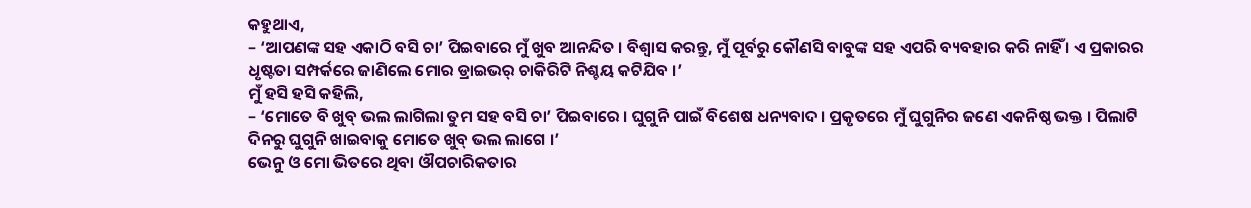କହୁଥାଏ,
– ‘ଆପଣଙ୍କ ସହ ଏକାଠି ବସି ଚା’ ପିଇବାରେ ମୁଁ ଖୁବ ଆନନ୍ଦିତ । ବିଶ୍ଵାସ କରନ୍ତୁ, ମୁଁ ପୂର୍ବରୁ କୌଣସି ବାବୁଙ୍କ ସହ ଏପରି ବ୍ୟବହାର କରି ନାହିଁ । ଏ ପ୍ରକାରର ଧୃଷ୍ଟତା ସମ୍ପର୍କରେ ଜାଣିଲେ ମୋର ଡ୍ରାଇଭର୍ ଚାକିରିଟି ନିଶ୍ଚୟ କଟିଯିବ ।’
ମୁଁ ହସି ହସି କହିଲି,
– ‘ମୋତେ ବି ଖୁବ୍ ଭଲ ଲାଗିଲା ତୁମ ସହ ବସି ଚା’ ପିଇବାରେ । ଘୁଗୁନି ପାଇଁ ବିଶେଷ ଧନ୍ୟବାଦ । ପ୍ରକୃତରେ ମୁଁ ଘୁଗୁନିର ଜଣେ ଏକନିଷ୍ଠ ଭକ୍ତ । ପିଲାଟି ଦିନରୁ ଘୁଗୁନି ଖାଇବାକୁ ମୋତେ ଖୁବ୍ ଭଲ ଲାଗେ ।’
ଭେନୁ ଓ ମୋ ଭିତରେ ଥିବା ଔପଚାରିକତାର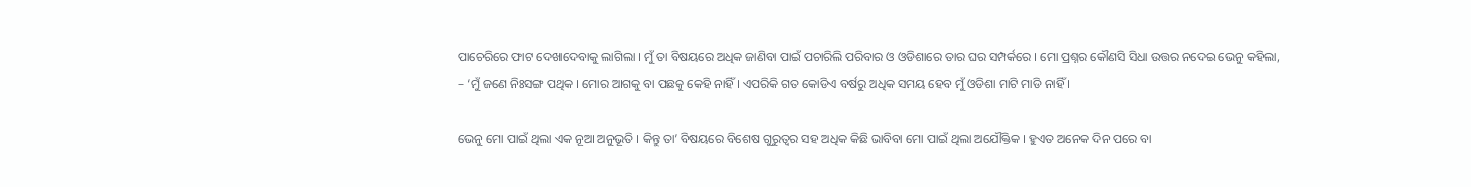ପାଚେରିରେ ଫାଟ ଦେଖାଦେବାକୁ ଲାଗିଲା । ମୁଁ ତା ବିଷୟରେ ଅଧିକ ଜାଣିବା ପାଇଁ ପଚାରିଲି ପରିବାର ଓ ଓଡିଶାରେ ତାର ଘର ସମ୍ପର୍କରେ । ମୋ ପ୍ରଶ୍ନର କୌଣସି ସିଧା ଉତ୍ତର ନଦେଇ ଭେନୁ କହିଲା,
– ‘ମୁଁ ଜଣେ ନିଃସଙ୍ଗ ପଥିକ । ମୋର ଆଗକୁ ବା ପଛକୁ କେହି ନାହିଁ । ଏପରିକି ଗତ କୋଡିଏ ବର୍ଷରୁ ଅଧିକ ସମୟ ହେବ ମୁଁ ଓଡିଶା ମାଟି ମାଡି ନାହିଁ ।

ଭେନୁ ମୋ ପାଇଁ ଥିଲା ଏକ ନୂଆ ଅନୁଭୂତି । କିନ୍ତୁ ତା’ ବିଷୟରେ ବିଶେଷ ଗୁରୁତ୍ଵର ସହ ଅଧିକ କିଛି ଭାବିବା ମୋ ପାଇଁ ଥିଲା ଅଯୌକ୍ତିକ । ହୁଏତ ଅନେକ ଦିନ ପରେ ବା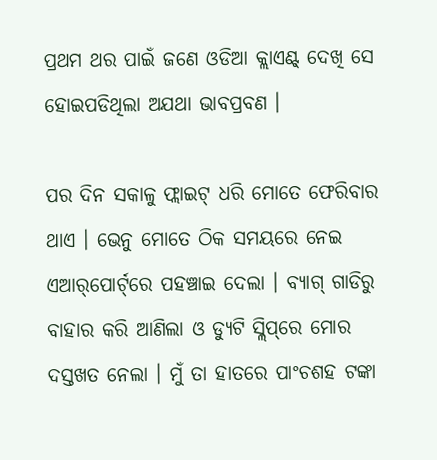ପ୍ରଥମ ଥର ପାଇଁ ଜଣେ ଓଡିଆ କ୍ଲାଏଣ୍ଟ୍ ଦେଖି ସେ ହୋଇପଡିଥିଲା ଅଯଥା ଭାବପ୍ରବଣ ।

ପର ଦିନ ସକାଳୁ ଫ୍ଲାଇଟ୍ ଧରି ମୋତେ ଫେରିବାର ଥାଏ । ଭେନୁ ମୋତେ ଠିକ ସମୟରେ ନେଇ ଏଆର୍‌ପୋର୍ଟ୍‌ରେ ପହଞ୍ଚାଇ ଦେଲା । ବ୍ୟାଗ୍ ଗାଡିରୁ ବାହାର କରି ଆଣିଲା ଓ ଡ୍ୟୁଟି ସ୍ଲିପ୍‌ରେ ମୋର ଦସ୍ତଖତ ନେଲା । ମୁଁ ତା ହାତରେ ପାଂଚଶହ ଟଙ୍କା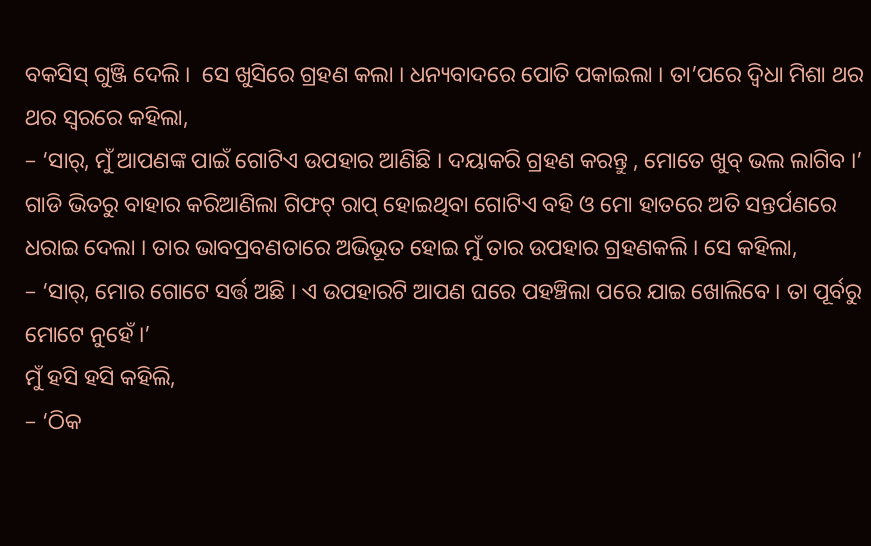ବକସିସ୍ ଗୁଞ୍ଜି ଦେଲି ।  ସେ ଖୁସିରେ ଗ୍ରହଣ କଲା । ଧନ୍ୟବାଦରେ ପୋତି ପକାଇଲା । ତା’ପରେ ଦ୍ଵିଧା ମିଶା ଥର ଥର ସ୍ଵରରେ କହିଲା,
– ‘ସାର୍, ମୁଁ ଆପଣଙ୍କ ପାଇଁ ଗୋଟିଏ ଉପହାର ଆଣିଛି । ଦୟାକରି ଗ୍ରହଣ କରନ୍ତୁ , ମୋତେ ଖୁବ୍ ଭଲ ଲାଗିବ ।’ ଗାଡି ଭିତରୁ ବାହାର କରିଆଣିଲା ଗିଫଟ୍ ରାପ୍ ହୋଇଥିବା ଗୋଟିଏ ବହି ଓ ମୋ ହାତରେ ଅତି ସନ୍ତର୍ପଣରେ ଧରାଇ ଦେଲା । ତାର ଭାବପ୍ରବଣତାରେ ଅଭିଭୂତ ହୋଇ ମୁଁ ତାର ଉପହାର ଗ୍ରହଣକଲି । ସେ କହିଲା,
– ‘ସାର୍, ମୋର ଗୋଟେ ସର୍ତ୍ତ ଅଛି । ଏ ଉପହାରଟି ଆପଣ ଘରେ ପହଞ୍ଚିଲା ପରେ ଯାଇ ଖୋଲିବେ । ତା ପୂର୍ବରୁ ମୋଟେ ନୁହେଁ ।’
ମୁଁ ହସି ହସି କହିଲି,
– ‘ଠିକ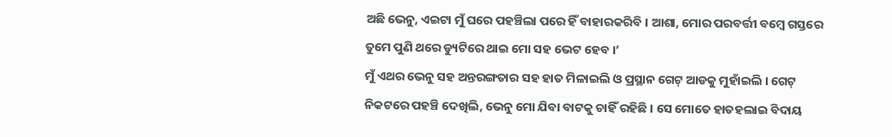ଅଛି ଭେନୁ, ଏଇଟା ମୁଁ ଘରେ ପହଞ୍ଚିଲା ପରେ ହିଁ ବାହାରକରିବି । ଆଶା, ମୋର ପରବର୍ତ୍ତୀ ବମ୍ବେ ଗସ୍ତରେ ତୁମେ ପୁଣି ଥରେ ଡ୍ୟୁଟିରେ ଥାଇ ମୋ ସହ ଭେଟ ହେବ ।’
ମୁଁ ଏଥର ଭେନୁ ସହ ଅନ୍ତରଙ୍ଗତାର ସହ ହାତ ମିଳାଇଲି ଓ ପ୍ରସ୍ଥାନ ଗେଟ୍ ଆଡକୁ ମୁହାଁଇଲି । ଗେଟ୍ ନିକଟରେ ପହଞ୍ଚି ଦେଖିଲି, ଭେନୁ ମୋ ଯିବା ବାଟକୁ ଚାହିଁ ରହିଛି । ସେ ମୋତେ ହାତହଲାଇ ବିଦାୟ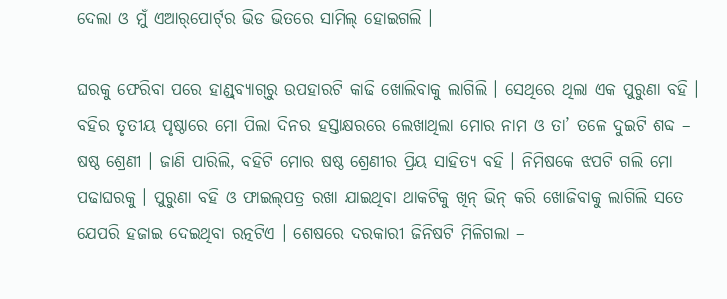ଦେଲା ଓ ମୁଁ ଏଆର୍‌ପୋର୍ଟ୍‌ର ଭିଡ ଭିତରେ ସାମିଲ୍ ହୋଇଗଲି ।

ଘରକୁ ଫେରିବା ପରେ ହାଣ୍ଡ୍‌ବ୍ୟାଗ୍‌ରୁ ଉପହାରଟି କାଢି ଖୋଲିବାକୁ ଲାଗିଲି । ସେଥିରେ ଥିଲା ଏକ ପୁରୁଣା ବହି । ବହିର ତୃତୀୟ ପୃଷ୍ଠାରେ ମୋ ପିଲା ଦିନର ହସ୍ତାକ୍ଷରରେ ଲେଖାଥିଲା ମୋର ନାମ ଓ ତା’ ତଳେ ଦୁଇଟି ଶବ୍ଦ – ଷଷ୍ଠ ଶ୍ରେଣୀ । ଜାଣି ପାରିଲି, ବହିଟି ମୋର ଷଷ୍ଠ ଶ୍ରେଣୀର ପ୍ରିୟ ସାହିତ୍ୟ ବହି । ନିମିଷକେ ଝପଟି ଗଲି ମୋ ପଢାଘରକୁ । ପୁରୁଣା ବହି ଓ ଫାଇଲ୍‌ପତ୍ର ରଖା ଯାଇଥିବା ଥାକଟିକୁ ଖିନ୍ ଭିନ୍ କରି ଖୋଜିବାକୁ ଲାଗିଲି ସତେ ଯେପରି ହଜାଇ ଦେଇଥିବା ରତ୍ନଟିଏ । ଶେଷରେ ଦରକାରୀ ଜିନିଷଟି ମିଳିଗଲା –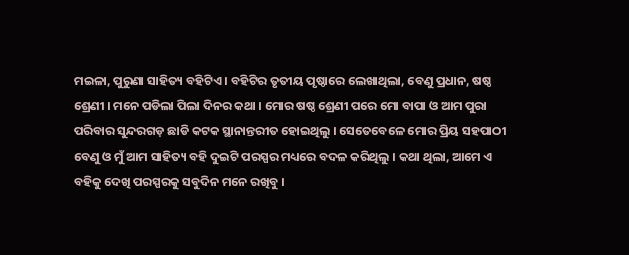ମଇଳା, ପୁରୁଣା ସାହିତ୍ୟ ବହିଟିଏ । ବହିଟିର ତୃତୀୟ ପୃଷ୍ଠାରେ ଲେଖାଥିଲା, ବେଣୁ ପ୍ରଧାନ, ଷଷ୍ଠ ଶ୍ରେଣୀ । ମନେ ପଡିଲା ପିଲା ଦିନର କଥା । ମୋର ଷଷ୍ଠ ଶ୍ରେଣୀ ପରେ ମୋ ବାପା ଓ ଆମ ପୁରା ପରିବାର ସୁନ୍ଦରଗଡ଼ ଛାଡି କଟକ ସ୍ଥାନାନ୍ତରୀତ ହୋଇଥିଲୁ । ସେତେବେଳେ ମୋର ପ୍ରିୟ ସହପାଠୀ ବେଣୁ ଓ ମୁଁ ଆମ ସାହିତ୍ୟ ବହି ଦୁଇଟି ପରସ୍ପର ମଧ୍ୟରେ ବଦଳ କରିଥିଲୁ । କଥା ଥିଲା, ଆମେ ଏ ବହିକୁ ଦେଖି ପରସ୍ପରକୁ ସବୁଦିନ ମନେ ରଖିବୁ ।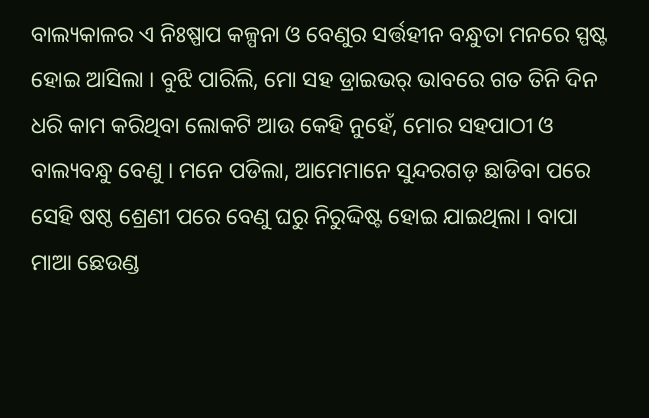ବାଲ୍ୟକାଳର ଏ ନିଃଷ୍ପାପ କଳ୍ପନା ଓ ବେଣୁର ସର୍ତ୍ତହୀନ ବନ୍ଧୁତା ମନରେ ସ୍ପଷ୍ଟ ହୋଇ ଆସିଲା । ବୁଝି ପାରିଲି, ମୋ ସହ ଡ୍ରାଇଭର୍ ଭାବରେ ଗତ ତିନି ଦିନ ଧରି କାମ କରିଥିବା ଲୋକଟି ଆଉ କେହି ନୁହେଁ, ମୋର ସହପାଠୀ ଓ ବାଲ୍ୟବନ୍ଧୁ ବେଣୁ । ମନେ ପଡିଲା, ଆମେମାନେ ସୁନ୍ଦରଗଡ଼ ଛାଡିବା ପରେ ସେହି ଷଷ୍ଠ ଶ୍ରେଣୀ ପରେ ବେଣୁ ଘରୁ ନିରୁଦ୍ଦିଷ୍ଟ ହୋଇ ଯାଇଥିଲା । ବାପା ମାଆ ଛେଉଣ୍ଡ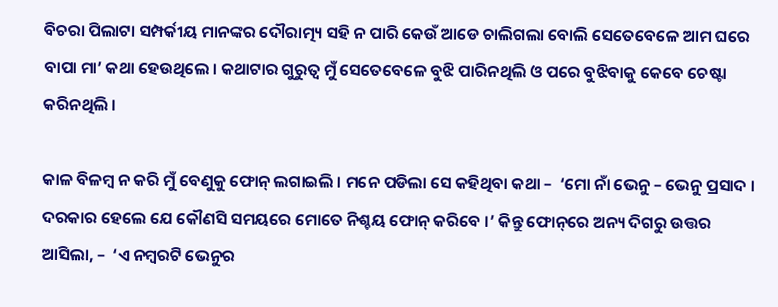ବିଚରା ପିଲାଟା ସମ୍ପର୍କୀୟ ମାନଙ୍କର ଦୌରାତ୍ମ୍ୟ ସହି ନ ପାରି କେଉଁ ଆଡେ ଚାଲିଗଲା ବୋଲି ସେତେବେଳେ ଆମ ଘରେ ବାପା ମା’ କଥା ହେଉଥିଲେ । କଥାଟାର ଗୁରୁତ୍ଵ ମୁଁ ସେତେବେଳେ ବୁଝି ପାରିନଥିଲି ଓ ପରେ ବୁଝିବାକୁ କେବେ ଚେଷ୍ଟା କରିନଥିଲି ।

କାଳ ବିଳମ୍ବ ନ କରି ମୁଁ ବେଣୁକୁ ଫୋନ୍ ଲଗାଇଲି । ମନେ ପଡିଲା ସେ କହିଥିବା କଥା –  ‘ମୋ ନାଁ ଭେନୁ – ଭେନୁ ପ୍ରସାଦ । ଦରକାର ହେଲେ ଯେ କୌଣସି ସମୟରେ ମୋତେ ନିଶ୍ଚୟ ଫୋନ୍ କରିବେ ।’ କିନ୍ତୁ ଫୋନ୍‌ରେ ଅନ୍ୟ ଦିଗରୁ ଉତ୍ତର ଆସିଲା, –  ‘ଏ ନମ୍ବରଟି ଭେନୁର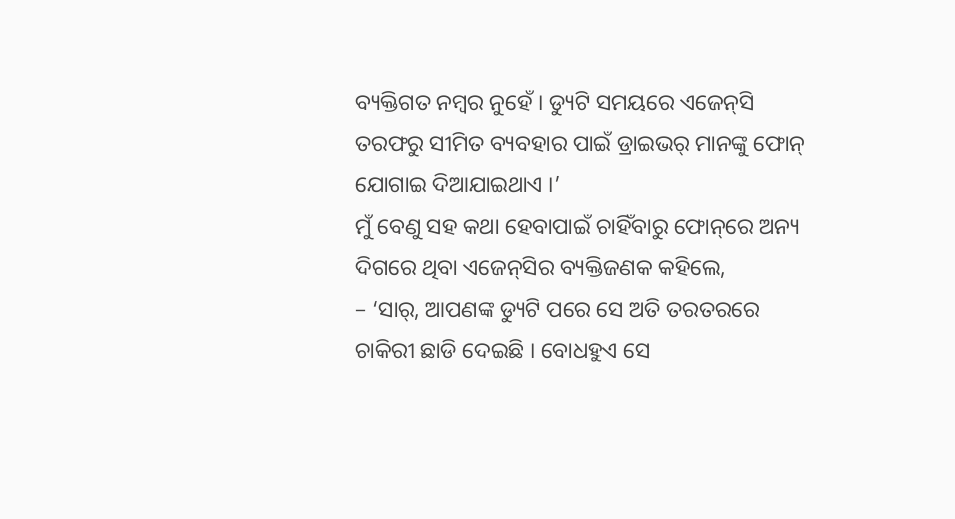ବ୍ୟକ୍ତିଗତ ନମ୍ବର ନୁହେଁ । ଡ୍ୟୁଟି ସମୟରେ ଏଜେନ୍‌ସି ତରଫରୁ ସୀମିତ ବ୍ୟବହାର ପାଇଁ ଡ୍ରାଇଭର୍ ମାନଙ୍କୁ ଫୋନ୍ ଯୋଗାଇ ଦିଆଯାଇଥାଏ ।’
ମୁଁ ବେଣୁ ସହ କଥା ହେବାପାଇଁ ଚାହିଁବାରୁ ଫୋନ୍‌ରେ ଅନ୍ୟ ଦିଗରେ ଥିବା ଏଜେନ୍‌ସିର ବ୍ୟକ୍ତିଜଣକ କହିଲେ,
– ‘ସାର୍, ଆପଣଙ୍କ ଡ୍ୟୁଟି ପରେ ସେ ଅତି ତରତରରେ ଚାକିରୀ ଛାଡି ଦେଇଛି । ବୋଧହୁଏ ସେ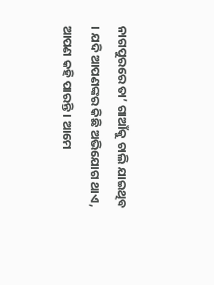ନାଗପୁରରେ ତା’ ଗାଆଁକୁ ଚାଲି ଯାଇଥିବ । ଯଦି ଆପଣଙ୍କର କିଛି ଅଭିଯୋଗ ଥାଏ, ଆପଣ କହି ପାରନ୍ତି । ଆମେ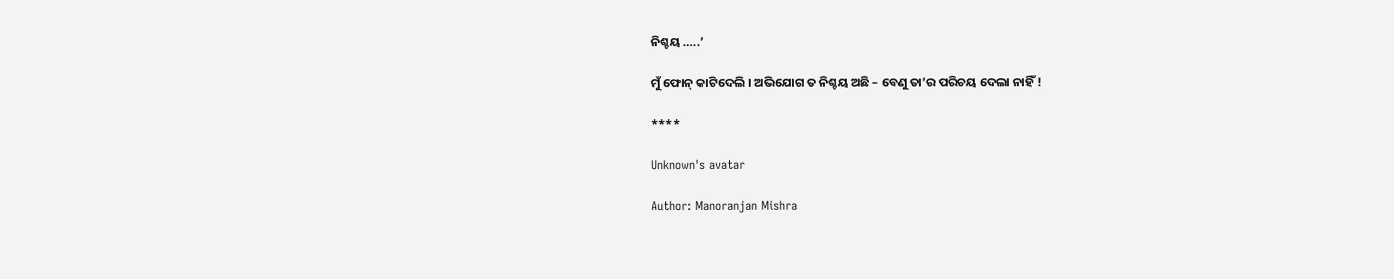ନିଶ୍ଚୟ …..’

ମୁଁ ଫୋନ୍ କାଟିଦେଲି । ଅଭିଯୋଗ ତ ନିଶ୍ଚୟ ଅଛି – ବେଣୁ ତା’ର ପରିଚୟ ଦେଲା ନାହିଁ !

****

Unknown's avatar

Author: Manoranjan Mishra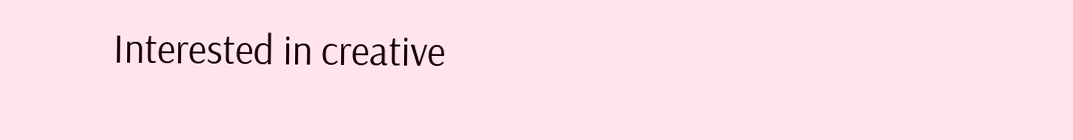Interested in creative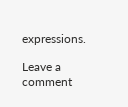expressions.

Leave a comment